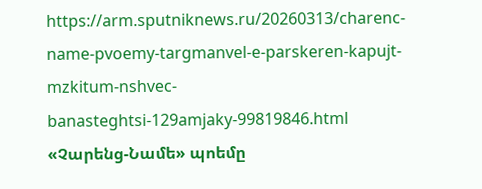https://arm.sputniknews.ru/20260313/charenc-name-pvoemy-targmanvel-e-parskeren-kapujt-mzkitum-nshvec-banasteghtsi-129amjaky-99819846.html
«Չարենց-Նամե» պոեմը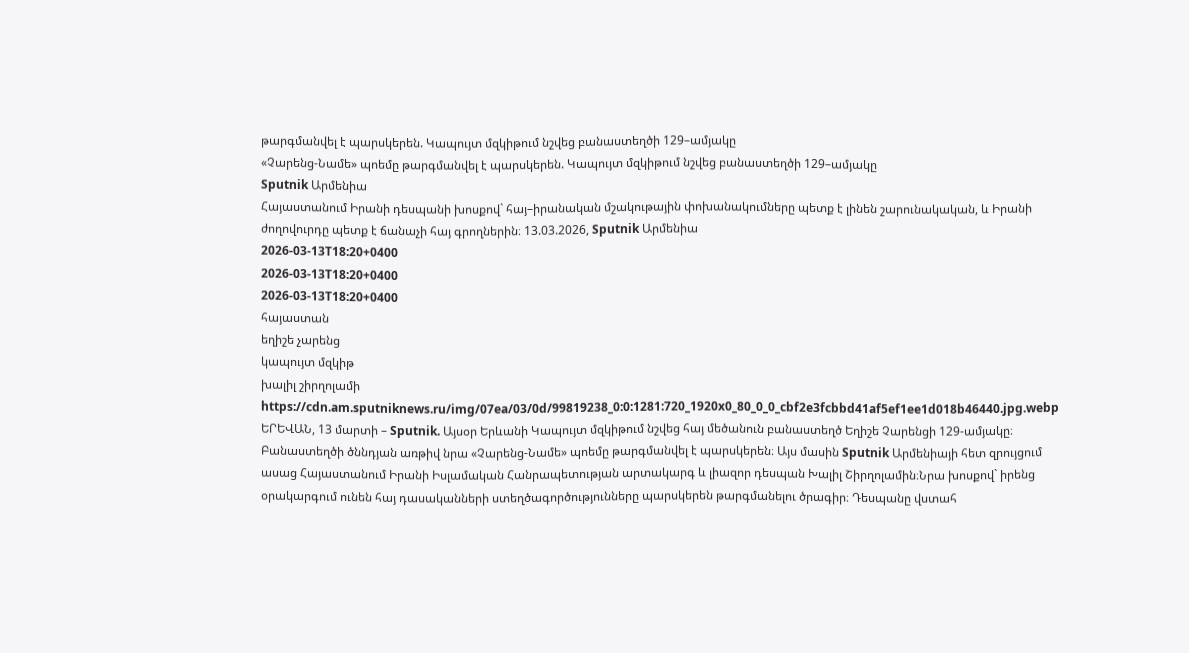թարգմանվել է պարսկերեն. Կապույտ մզկիթում նշվեց բանաստեղծի 129–ամյակը
«Չարենց-Նամե» պոեմը թարգմանվել է պարսկերեն. Կապույտ մզկիթում նշվեց բանաստեղծի 129–ամյակը
Sputnik Արմենիա
Հայաստանում Իրանի դեսպանի խոսքով` հայ–իրանական մշակութային փոխանակումները պետք է լինեն շարունակական, և Իրանի ժողովուրդը պետք է ճանաչի հայ գրողներին։ 13.03.2026, Sputnik Արմենիա
2026-03-13T18:20+0400
2026-03-13T18:20+0400
2026-03-13T18:20+0400
հայաստան
եղիշե չարենց
կապույտ մզկիթ
խալիլ շիրղոլամի
https://cdn.am.sputniknews.ru/img/07ea/03/0d/99819238_0:0:1281:720_1920x0_80_0_0_cbf2e3fcbbd41af5ef1ee1d018b46440.jpg.webp
ԵՐԵՎԱՆ, 13 մարտի – Sputnik. Այսօր Երևանի Կապույտ մզկիթում նշվեց հայ մեծանուն բանաստեղծ Եղիշե Չարենցի 129-ամյակը։ Բանաստեղծի ծննդյան առթիվ նրա «Չարենց-Նամե» պոեմը թարգմանվել է պարսկերեն։ Այս մասին Sputnik Արմենիայի հետ զրույցում ասաց Հայաստանում Իրանի Իսլամական Հանրապետության արտակարգ և լիազոր դեսպան Խալիլ Շիրղոլամին։Նրա խոսքով` իրենց օրակարգում ունեն հայ դասականների ստեղծագործությունները պարսկերեն թարգմանելու ծրագիր։ Դեսպանը վստահ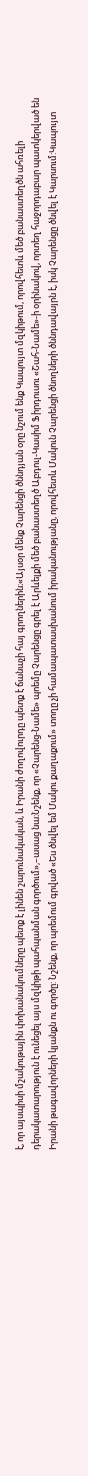է, որ այսպիսի մշակութային փոխանակումները պետք է լինեն շարունակական, և Իրանի ժողովուրդը պետք է ճանաչի հայ գրողներին։«Այսօր մենք Չարենցի ծննդյան օրը նշում ենք Կապույտ մզկիթում, որովհետև մեծ բանաստեղծն ահռելի դերակատարություն է ունեցել այս մզկիթի պահպանման գործում»,–ասաց նա։Նշենք, որ «Չարենց-Նամե» պոեմը Չարենցը գրել է Արևելքի մեծ բանաստեղծ Աբդուլ-Կասիմ Ֆիրդուսու «Շահ-Նամե»-ի օրինակով, որտեղ հաջորդաբար պատկերված են Իրանի թագավորների կյանքն ու գործը: Նշենք, որ պոեմում գրված «Ես ծնվել եմ Մակու քաղաքում» տողը չի համապատասխանում իրականությանը, որովհետև Մակուն Չարենցի ծնողների ծննդավայրն է, իսկ Չարենցը ծնվել է Կարսում:Կապույտ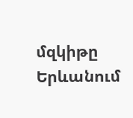մզկիթը Երևանում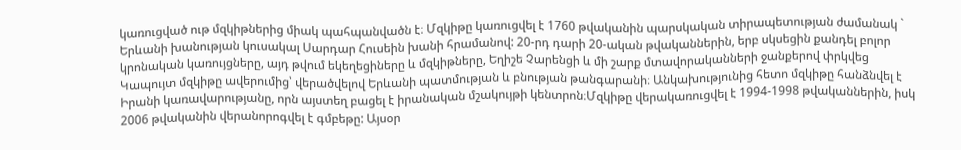կառուցված ութ մզկիթներից միակ պահպանվածն է։ Մզկիթը կառուցվել է 1760 թվականին պարսկական տիրապետության ժամանակ ` Երևանի խանության կուսակալ Սարդար Հուսեին խանի հրամանով: 20-րդ դարի 20-ական թվականներին, երբ սկսեցին քանդել բոլոր կրոնական կառույցները, այդ թվում եկեղեցիները և մզկիթները, Եղիշե Չարենցի և մի շարք մտավորականների ջանքերով փրկվեց Կապույտ մզկիթը ավերումից՝ վերածվելով Երևանի պատմության և բնության թանգարանի։ Անկախությունից հետո մզկիթը հանձնվել է Իրանի կառավարությանը, որն այստեղ բացել է իրանական մշակույթի կենտրոն։Մզկիթը վերակառուցվել է 1994-1998 թվականներին, իսկ 2006 թվականին վերանորոգվել է գմբեթը: Այսօր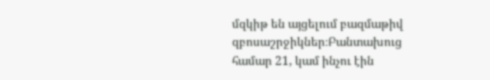մզկիթ են այցելում բազմաթիվ զբոսաշրջիկներ։Բանտախուց համար 21, կամ ինչու էին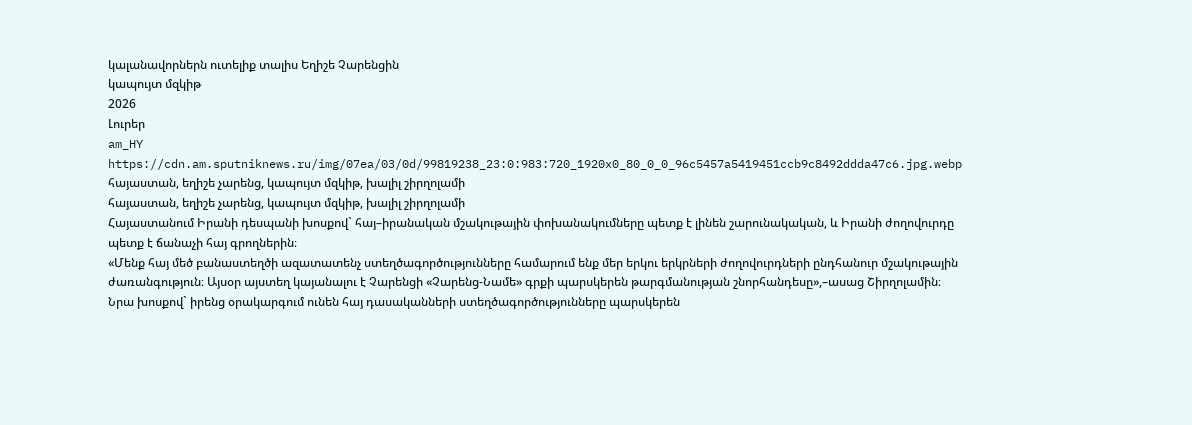կալանավորներն ուտելիք տալիս Եղիշե Չարենցին
կապույտ մզկիթ
2026
Լուրեր
am_HY
https://cdn.am.sputniknews.ru/img/07ea/03/0d/99819238_23:0:983:720_1920x0_80_0_0_96c5457a5419451ccb9c8492ddda47c6.jpg.webp
հայաստան, եղիշե չարենց, կապույտ մզկիթ, խալիլ շիրղոլամի
հայաստան, եղիշե չարենց, կապույտ մզկիթ, խալիլ շիրղոլամի
Հայաստանում Իրանի դեսպանի խոսքով` հայ–իրանական մշակութային փոխանակումները պետք է լինեն շարունակական, և Իրանի ժողովուրդը պետք է ճանաչի հայ գրողներին։
«Մենք հայ մեծ բանաստեղծի ազատատենչ ստեղծագործությունները համարում ենք մեր երկու երկրների ժողովուրդների ընդհանուր մշակութային ժառանգություն։ Այսօր այստեղ կայանալու է Չարենցի «Չարենց-Նամե» գրքի պարսկերեն թարգմանության շնորհանդեսը»,–ասաց Շիրղոլամին։
Նրա խոսքով` իրենց օրակարգում ունեն հայ դասականների ստեղծագործությունները պարսկերեն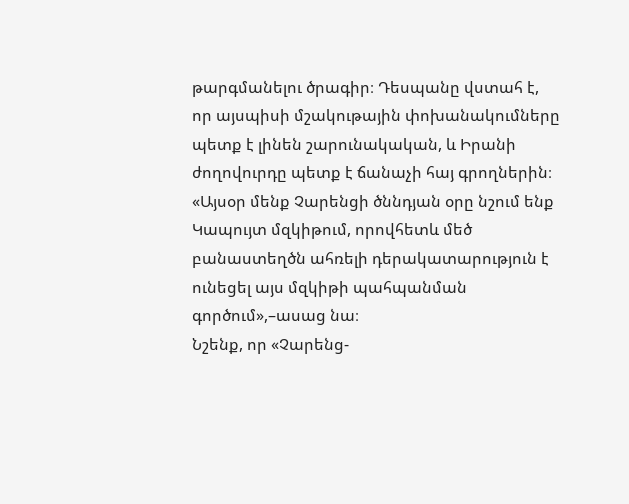թարգմանելու ծրագիր։ Դեսպանը վստահ է, որ այսպիսի մշակութային փոխանակումները պետք է լինեն շարունակական, և Իրանի ժողովուրդը պետք է ճանաչի հայ գրողներին։
«Այսօր մենք Չարենցի ծննդյան օրը նշում ենք Կապույտ մզկիթում, որովհետև մեծ բանաստեղծն ահռելի դերակատարություն է ունեցել այս մզկիթի պահպանման գործում»,–ասաց նա։
Նշենք, որ «Չարենց-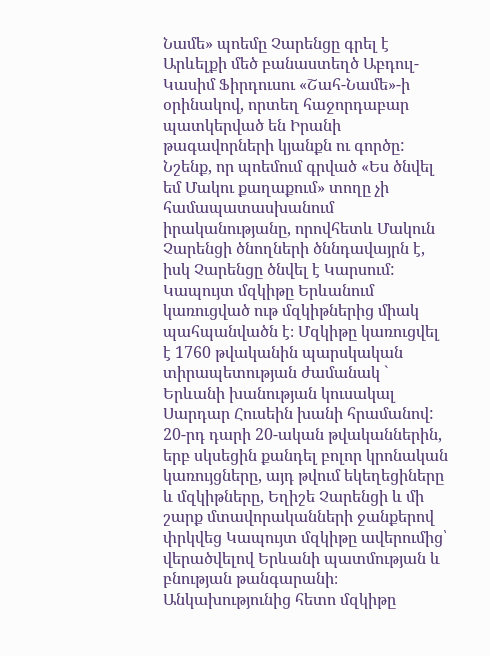Նամե» պոեմը Չարենցը գրել է Արևելքի մեծ բանաստեղծ Աբդուլ-Կասիմ Ֆիրդուսու «Շահ-Նամե»-ի օրինակով, որտեղ հաջորդաբար պատկերված են Իրանի թագավորների կյանքն ու գործը: Նշենք, որ պոեմում գրված «Ես ծնվել եմ Մակու քաղաքում» տողը չի համապատասխանում իրականությանը, որովհետև Մակուն Չարենցի ծնողների ծննդավայրն է, իսկ Չարենցը ծնվել է Կարսում:
Կապույտ մզկիթը Երևանում կառուցված ութ մզկիթներից միակ պահպանվածն է։ Մզկիթը կառուցվել է 1760 թվականին պարսկական տիրապետության ժամանակ ` Երևանի խանության կուսակալ Սարդար Հուսեին խանի հրամանով: 20-րդ դարի 20-ական թվականներին, երբ սկսեցին քանդել բոլոր կրոնական կառույցները, այդ թվում եկեղեցիները և մզկիթները, Եղիշե Չարենցի և մի շարք մտավորականների ջանքերով փրկվեց Կապույտ մզկիթը ավերումից՝ վերածվելով Երևանի պատմության և բնության թանգարանի։ Անկախությունից հետո մզկիթը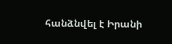հանձնվել է Իրանի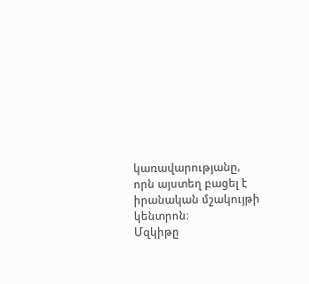կառավարությանը, որն այստեղ բացել է իրանական մշակույթի կենտրոն։
Մզկիթը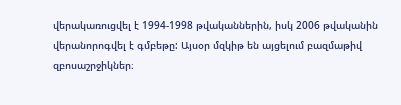վերակառուցվել է 1994-1998 թվականներին, իսկ 2006 թվականին վերանորոգվել է գմբեթը: Այսօր մզկիթ են այցելում բազմաթիվ զբոսաշրջիկներ։